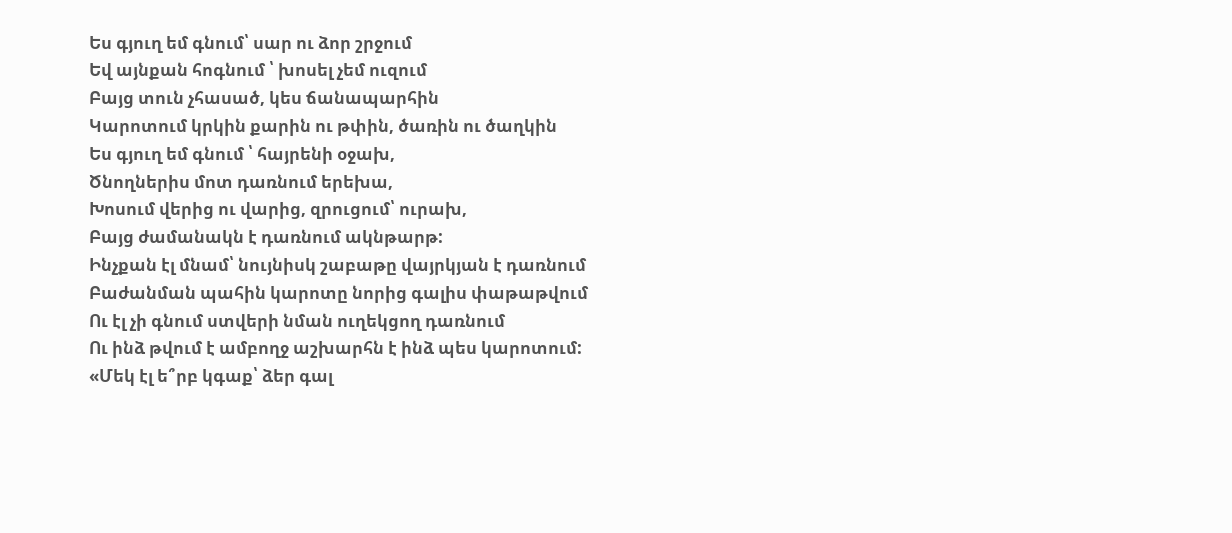Ես գյուղ եմ գնում՝ սար ու ձոր շրջում
Եվ այնքան հոգնում ՝ խոսել չեմ ուզում
Բայց տուն չհասած, կես ճանապարհին
Կարոտում կրկին քարին ու թփին, ծառին ու ծաղկին
Ես գյուղ եմ գնում ՝ հայրենի օջախ,
Ծնողներիս մոտ դառնում երեխա,
Խոսում վերից ու վարից, զրուցում՝ ուրախ,
Բայց ժամանակն է դառնում ակնթարթ:
Ինչքան էլ մնամ՝ նույնիսկ շաբաթը վայրկյան է դառնում
Բաժանման պահին կարոտը նորից գալիս փաթաթվում
Ու էլ չի գնում ստվերի նման ուղեկցող դառնում
Ու ինձ թվում է ամբողջ աշխարհն է ինձ պես կարոտում:
«Մեկ էլ ե՞րբ կգաք՝ ձեր գալ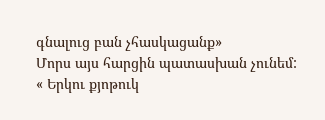գնալուց բան չհասկացանք»
Մորս այս հարցին պատասխան չունեմ:
« Երկու քյոթուկ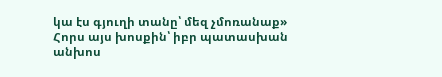կա էս գյուղի տանը՝ մեզ չմոռանաք»
Հորս այս խոսքին՝ իբր պատասխան անխոս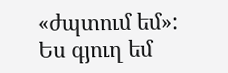«ժպտում եմ»:
Ես գյուղ եմ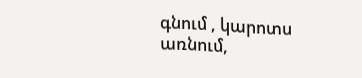գնում , կարոտս առնում,